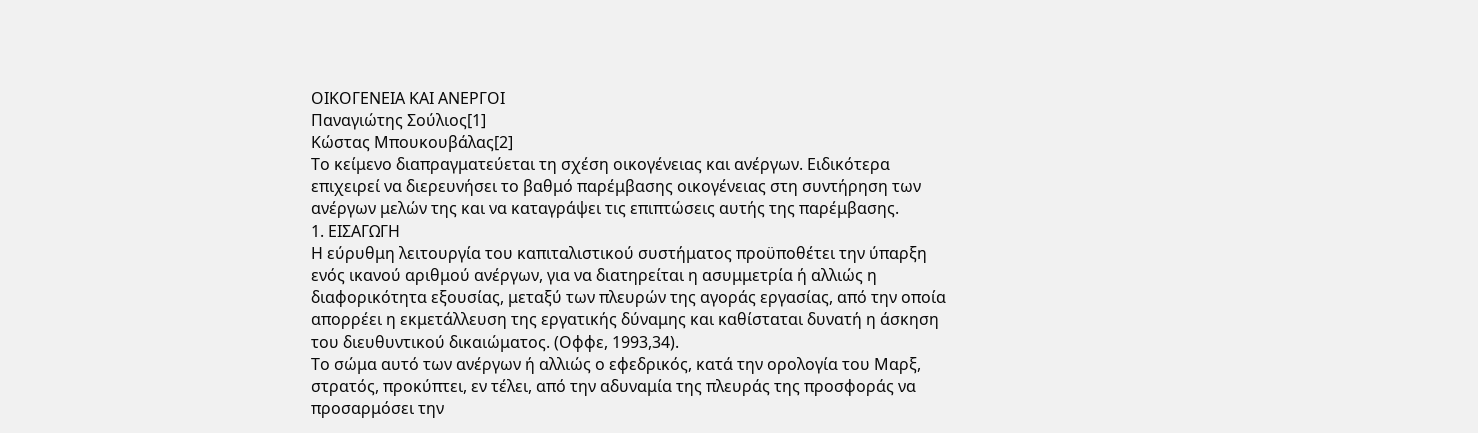ΟΙΚΟΓΕΝΕΙΑ ΚΑΙ ΑΝΕΡΓΟΙ
Παναγιώτης Σούλιος[1]
Κώστας Μπουκουβάλας[2]
Το κείμενο διαπραγματεύεται τη σχέση οικογένειας και ανέργων. Ειδικότερα επιχειρεί να διερευνήσει το βαθμό παρέμβασης οικογένειας στη συντήρηση των ανέργων μελών της και να καταγράψει τις επιπτώσεις αυτής της παρέμβασης.
1. ΕΙΣΑΓΩΓΗ
Η εύρυθμη λειτουργία του καπιταλιστικού συστήματος προϋποθέτει την ύπαρξη ενός ικανού αριθμού ανέργων, για να διατηρείται η ασυμμετρία ή αλλιώς η διαφορικότητα εξουσίας, μεταξύ των πλευρών της αγοράς εργασίας, από την οποία απορρέει η εκμετάλλευση της εργατικής δύναμης και καθίσταται δυνατή η άσκηση του διευθυντικού δικαιώματος. (Οφφε, 1993,34).
Το σώμα αυτό των ανέργων ή αλλιώς ο εφεδρικός, κατά την ορολογία του Μαρξ, στρατός, προκύπτει, εν τέλει, από την αδυναμία της πλευράς της προσφοράς να προσαρμόσει την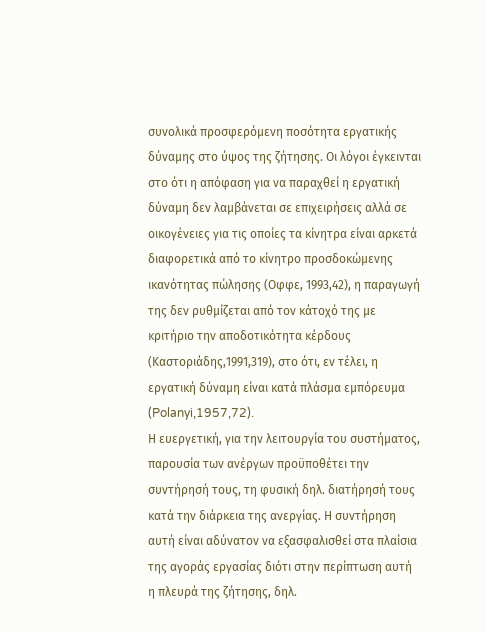συνολικά προσφερόμενη ποσότητα εργατικής δύναμης στο ύψος της ζήτησης. Οι λόγοι έγκεινται στο ότι η απόφαση για να παραχθεί η εργατική δύναμη δεν λαμβάνεται σε επιχειρήσεις αλλά σε οικογένειες για τις οποίες τα κίνητρα είναι αρκετά διαφορετικά από το κίνητρο προσδοκώμενης ικανότητας πώλησης (Οφφε, 1993,42), η παραγωγή της δεν ρυθμίζεται από τον κάτοχό της με κριτήριο την αποδοτικότητα κέρδους (Καστοριάδης,1991,319), στο ότι, εν τέλει, η εργατική δύναμη είναι κατά πλάσμα εμπόρευμα (Polanyi,1957,72).
Η ευεργετική, για την λειτουργία του συστήματος, παρουσία των ανέργων προϋποθέτει την συντήρησή τους, τη φυσική δηλ. διατήρησή τους κατά την διάρκεια της ανεργίας. Η συντήρηση αυτή είναι αδύνατον να εξασφαλισθεί στα πλαίσια της αγοράς εργασίας διότι στην περίπτωση αυτή η πλευρά της ζήτησης, δηλ.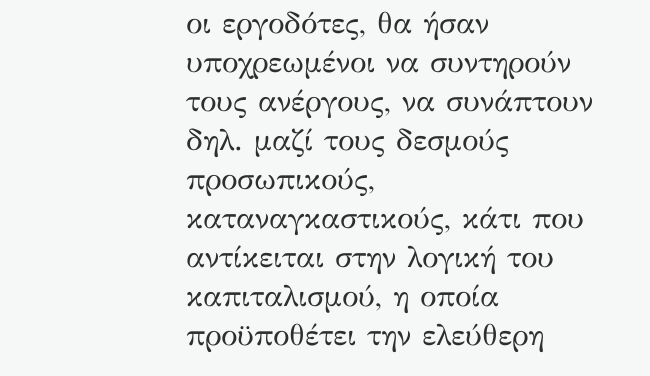οι εργοδότες, θα ήσαν υποχρεωμένοι να συντηρούν τους ανέργους, να συνάπτουν δηλ. μαζί τους δεσμούς προσωπικούς, καταναγκαστικούς, κάτι που αντίκειται στην λογική του καπιταλισμού, η οποία προϋποθέτει την ελεύθερη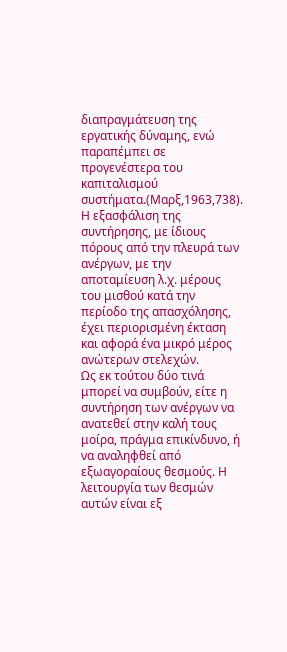διαπραγμάτευση της εργατικής δύναμης, ενώ παραπέμπει σε προγενέστερα του καπιταλισμού συστήματα.(Μαρξ,1963,738).
Η εξασφάλιση της συντήρησης, με ίδιους πόρους από την πλευρά των ανέργων, με την αποταμίευση λ.χ. μέρους του μισθού κατά την περίοδο της απασχόλησης, έχει περιορισμένη έκταση και αφορά ένα μικρό μέρος ανώτερων στελεχών.
Ως εκ τούτου δύο τινά μπορεί να συμβούν, είτε η συντήρηση των ανέργων να ανατεθεί στην καλή τους μοίρα, πράγμα επικίνδυνο, ή να αναληφθεί από εξωαγοραίους θεσμούς. Η λειτουργία των θεσμών αυτών είναι εξ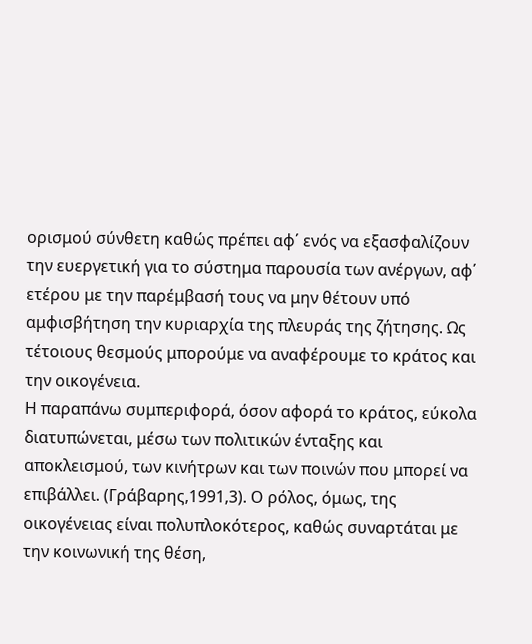ορισμού σύνθετη καθώς πρέπει αφ΄ ενός να εξασφαλίζουν την ευεργετική για το σύστημα παρουσία των ανέργων, αφ΄ ετέρου με την παρέμβασή τους να μην θέτουν υπό αμφισβήτηση την κυριαρχία της πλευράς της ζήτησης. Ως τέτοιους θεσμούς μπορούμε να αναφέρουμε το κράτος και την οικογένεια.
Η παραπάνω συμπεριφορά, όσον αφορά το κράτος, εύκολα διατυπώνεται, μέσω των πολιτικών ένταξης και αποκλεισμού, των κινήτρων και των ποινών που μπορεί να επιβάλλει. (Γράβαρης,1991,3). Ο ρόλος, όμως, της οικογένειας είναι πολυπλοκότερος, καθώς συναρτάται με την κοινωνική της θέση,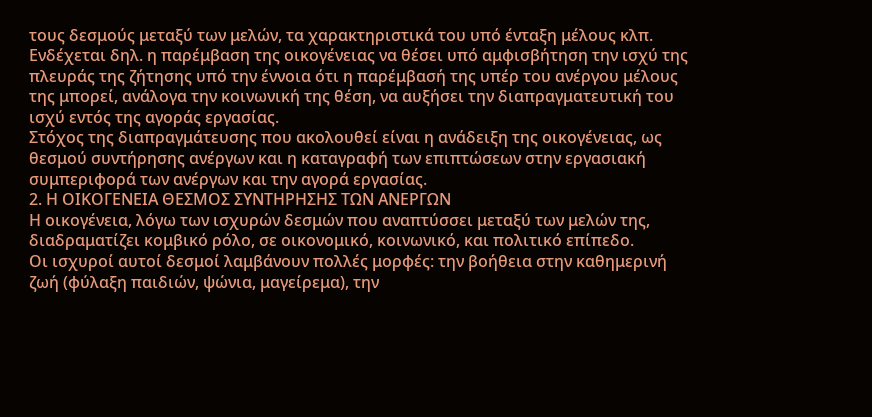τους δεσμούς μεταξύ των μελών, τα χαρακτηριστικά του υπό ένταξη μέλους κλπ. Ενδέχεται δηλ. η παρέμβαση της οικογένειας να θέσει υπό αμφισβήτηση την ισχύ της πλευράς της ζήτησης υπό την έννοια ότι η παρέμβασή της υπέρ του ανέργου μέλους της μπορεί, ανάλογα την κοινωνική της θέση, να αυξήσει την διαπραγματευτική του ισχύ εντός της αγοράς εργασίας.
Στόχος της διαπραγμάτευσης που ακολουθεί είναι η ανάδειξη της οικογένειας, ως θεσμού συντήρησης ανέργων και η καταγραφή των επιπτώσεων στην εργασιακή συμπεριφορά των ανέργων και την αγορά εργασίας.
2. Η ΟΙΚΟΓΕΝΕΙΑ ΘΕΣΜΟΣ ΣΥΝΤΗΡΗΣΗΣ ΤΩΝ ΑΝΕΡΓΩΝ
Η οικογένεια, λόγω των ισχυρών δεσμών που αναπτύσσει μεταξύ των μελών της, διαδραματίζει κομβικό ρόλο, σε οικονομικό, κοινωνικό, και πολιτικό επίπεδο.
Οι ισχυροί αυτοί δεσμοί λαμβάνουν πολλές μορφές: την βοήθεια στην καθημερινή ζωή (φύλαξη παιδιών, ψώνια, μαγείρεμα), την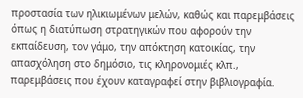προστασία των ηλικιωμένων μελών, καθώς και παρεμβάσεις όπως η διατύπωση στρατηγικών που αφορούν την εκπαίδευση, τον γάμο, την απόκτηση κατοικίας, την απασχόληση στο δημόσιο, τις κληρονομιές κλπ., παρεμβάσεις που έχουν καταγραφεί στην βιβλιογραφία.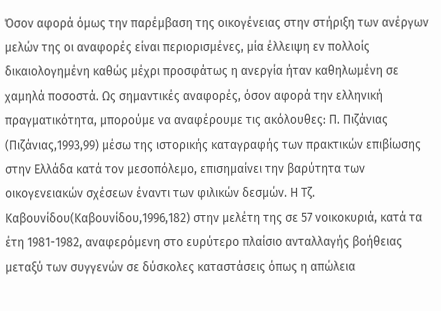Όσον αφορά όμως την παρέμβαση της οικογένειας στην στήριξη των ανέργων μελών της οι αναφορές είναι περιορισμένες, μία έλλειψη εν πολλοίς δικαιολογημένη καθώς μέχρι προσφάτως η ανεργία ήταν καθηλωμένη σε χαμηλά ποσοστά. Ως σημαντικές αναφορές, όσον αφορά την ελληνική πραγματικότητα, μπορούμε να αναφέρουμε τις ακόλουθες: Π. Πιζάνιας (Πιζάνιας,1993,99) μέσω της ιστορικής καταγραφής των πρακτικών επιβίωσης στην Ελλάδα κατά τον μεσοπόλεμο, επισημαίνει την βαρύτητα των οικογενειακών σχέσεων έναντι των φιλικών δεσμών. Η Τζ. Καβουνίδου(Καβουνίδου,1996,182) στην μελέτη της σε 57 νοικοκυριά, κατά τα έτη 1981-1982, αναφερόμενη στο ευρύτερο πλαίσιο ανταλλαγής βοήθειας μεταξύ των συγγενών σε δύσκολες καταστάσεις όπως η απώλεια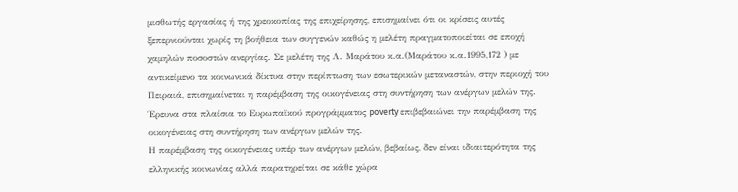μισθωτής εργασίας ή της χρεοκοπίας της επιχείρησης, επισημαίνει ότι οι κρίσεις αυτές ξεπερνιούνται χωρίς τη βοήθεια των συγγενών καθώς η μελέτη πραγματοποιείται σε εποχή χαμηλών ποσοστών ανεργίας. Σε μελέτη της Λ. Μαράτου κ.α.(Μαράτου κ.α.1995,172 ) με αντικείμενο τα κοινωνικά δίκτυα στην περίπτωση των εσωτερικών μεταναστών, στην περιοχή του Πειραιά, επισημαίνεται η παρέμβαση της οικογένειας στη συντήρηση των ανέργων μελών της. Έρευνα στα πλαίσια το Ευρωπαϊκού προγράμματος poverty επιβεβαιώνει την παρέμβαση της οικογένειας στη συντήρηση των ανέργων μελών της.
Η παρέμβαση της οικογένειας υπέρ των ανέργων μελών, βεβαίως, δεν είναι ιδιαιτερότητα της ελληνικής κοινωνίας αλλά παρατηρείται σε κάθε χώρα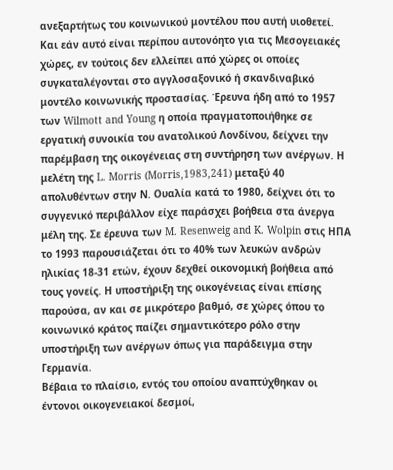ανεξαρτήτως του κοινωνικού μοντέλου που αυτή υιοθετεί. Και εάν αυτό είναι περίπου αυτονόητο για τις Μεσογειακές χώρες, εν τούτοις δεν ελλείπει από χώρες οι οποίες συγκαταλέγονται στο αγγλοσαξονικό ή σκανδιναβικό μοντέλο κοινωνικής προστασίας. Έρευνα ήδη από το 1957 των Wilmott and Young η οποία πραγματοποιήθηκε σε εργατική συνοικία του ανατολικού Λονδίνου, δείχνει την παρέμβαση της οικογένειας στη συντήρηση των ανέργων. Η μελέτη της L. Morris (Morris,1983,241) μεταξύ 40 απολυθέντων στην Ν. Ουαλία κατά το 1980, δείχνει ότι το συγγενικό περιβάλλον είχε παράσχει βοήθεια στα άνεργα μέλη της. Σε έρευνα των M. Resenweig and K. Wolpin στις ΗΠΑ το 1993 παρουσιάζεται ότι το 40% των λευκών ανδρών ηλικίας 18-31 ετών, έχουν δεχθεί οικονομική βοήθεια από τους γονείς. Η υποστήριξη της οικογένειας είναι επίσης παρούσα, αν και σε μικρότερο βαθμό, σε χώρες όπου το κοινωνικό κράτος παίζει σημαντικότερο ρόλο στην υποστήριξη των ανέργων όπως για παράδειγμα στην Γερμανία.
Βέβαια το πλαίσιο, εντός του οποίου αναπτύχθηκαν οι έντονοι οικογενειακοί δεσμοί,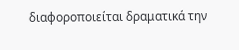διαφοροποιείται δραματικά την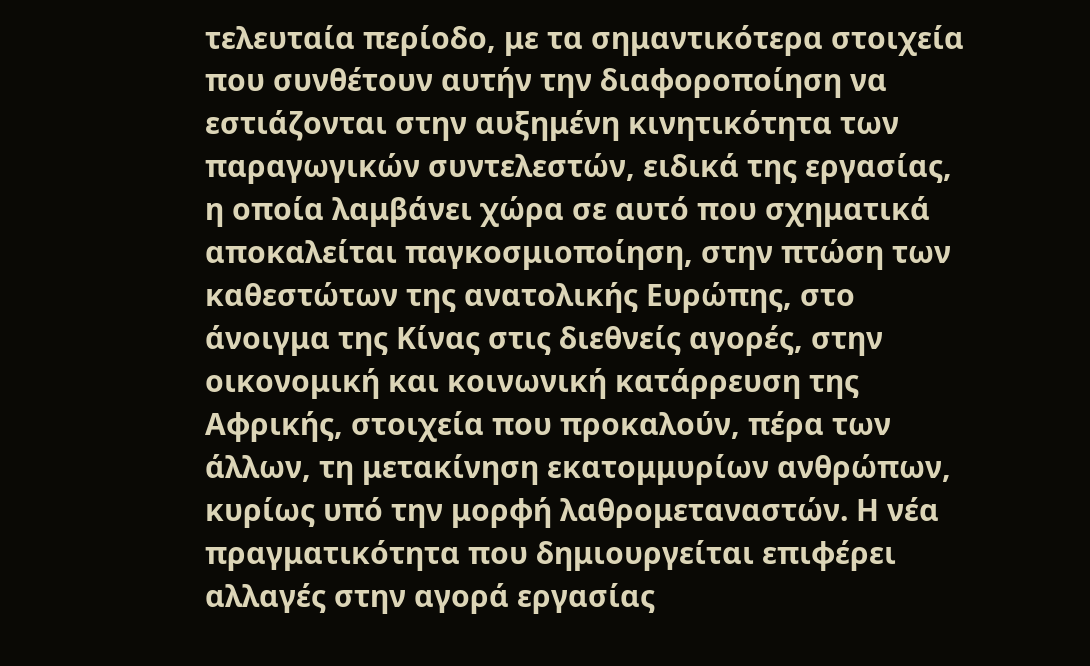τελευταία περίοδο, με τα σημαντικότερα στοιχεία που συνθέτουν αυτήν την διαφοροποίηση να εστιάζονται στην αυξημένη κινητικότητα των παραγωγικών συντελεστών, ειδικά της εργασίας, η οποία λαμβάνει χώρα σε αυτό που σχηματικά αποκαλείται παγκοσμιοποίηση, στην πτώση των καθεστώτων της ανατολικής Ευρώπης, στο άνοιγμα της Κίνας στις διεθνείς αγορές, στην οικονομική και κοινωνική κατάρρευση της Αφρικής, στοιχεία που προκαλούν, πέρα των άλλων, τη μετακίνηση εκατομμυρίων ανθρώπων, κυρίως υπό την μορφή λαθρομεταναστών. Η νέα πραγματικότητα που δημιουργείται επιφέρει αλλαγές στην αγορά εργασίας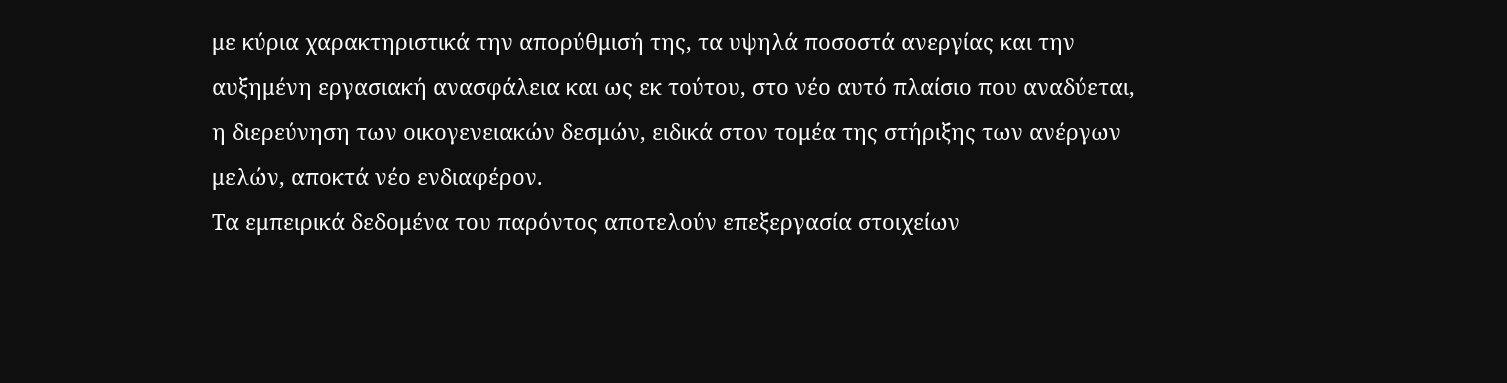με κύρια χαρακτηριστικά την απορύθμισή της, τα υψηλά ποσοστά ανεργίας και την αυξημένη εργασιακή ανασφάλεια και ως εκ τούτου, στο νέο αυτό πλαίσιο που αναδύεται, η διερεύνηση των οικογενειακών δεσμών, ειδικά στον τομέα της στήριξης των ανέργων μελών, αποκτά νέο ενδιαφέρον.
Τα εμπειρικά δεδομένα του παρόντος αποτελούν επεξεργασία στοιχείων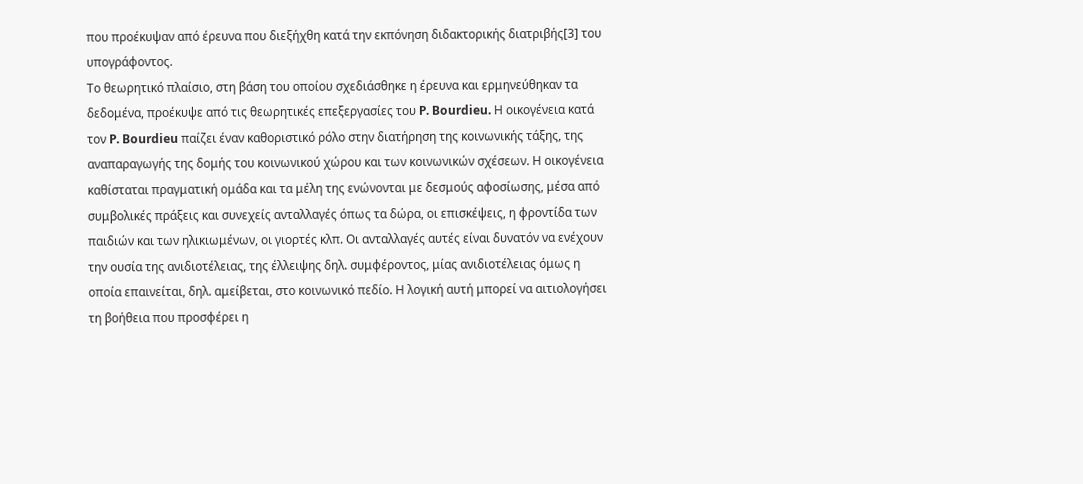που προέκυψαν από έρευνα που διεξήχθη κατά την εκπόνηση διδακτορικής διατριβής[3] του υπογράφοντος.
Το θεωρητικό πλαίσιο, στη βάση του οποίου σχεδιάσθηκε η έρευνα και ερμηνεύθηκαν τα δεδομένα, προέκυψε από τις θεωρητικές επεξεργασίες του P. Bourdieu. Η οικογένεια κατά τον P. Bourdieu παίζει έναν καθοριστικό ρόλο στην διατήρηση της κοινωνικής τάξης, της αναπαραγωγής της δομής του κοινωνικού χώρου και των κοινωνικών σχέσεων. Η οικογένεια καθίσταται πραγματική ομάδα και τα μέλη της ενώνονται με δεσμούς αφοσίωσης, μέσα από συμβολικές πράξεις και συνεχείς ανταλλαγές όπως τα δώρα, οι επισκέψεις, η φροντίδα των παιδιών και των ηλικιωμένων, οι γιορτές κλπ. Οι ανταλλαγές αυτές είναι δυνατόν να ενέχουν την ουσία της ανιδιοτέλειας, της έλλειψης δηλ. συμφέροντος, μίας ανιδιοτέλειας όμως η οποία επαινείται, δηλ. αμείβεται, στο κοινωνικό πεδίο. Η λογική αυτή μπορεί να αιτιολογήσει τη βοήθεια που προσφέρει η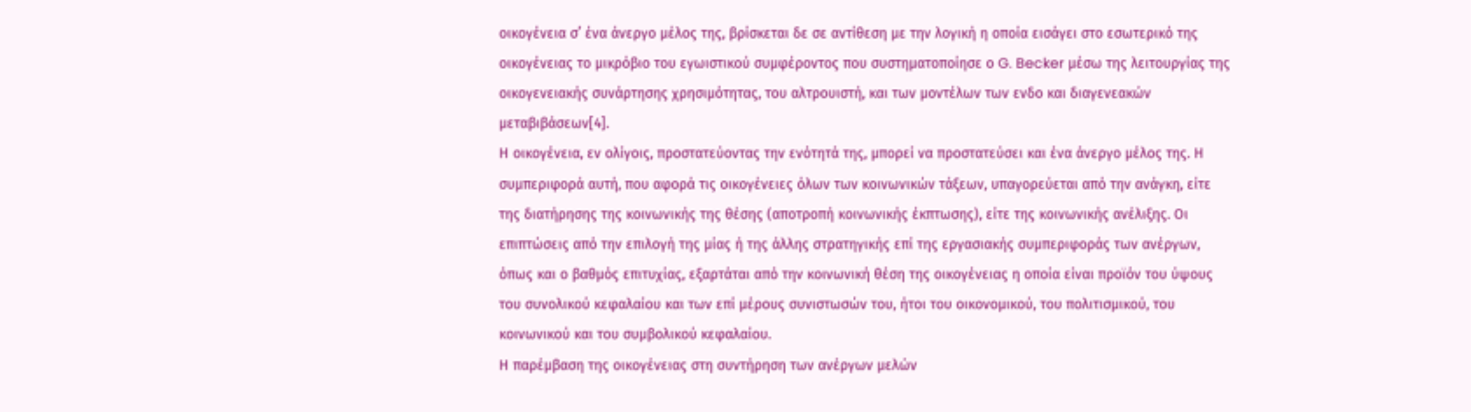οικογένεια σ’ ένα άνεργο μέλος της, βρίσκεται δε σε αντίθεση με την λογική η οποία εισάγει στο εσωτερικό της οικογένειας το μικρόβιο του εγωιστικού συμφέροντος που συστηματοποίησε ο G. Becker μέσω της λειτουργίας της οικογενειακής συνάρτησης χρησιμότητας, του αλτρουιστή, και των μοντέλων των ενδο και διαγενεακών μεταβιβάσεων[4].
Η οικογένεια, εν ολίγοις, προστατεύοντας την ενότητά της, μπορεί να προστατεύσει και ένα άνεργο μέλος της. Η συμπεριφορά αυτή, που αφορά τις οικογένειες όλων των κοινωνικών τάξεων, υπαγορεύεται από την ανάγκη, είτε της διατήρησης της κοινωνικής της θέσης (αποτροπή κοινωνικής έκπτωσης), είτε της κοινωνικής ανέλιξης. Οι επιπτώσεις από την επιλογή της μίας ή της άλλης στρατηγικής επί της εργασιακής συμπεριφοράς των ανέργων, όπως και ο βαθμός επιτυχίας, εξαρτάται από την κοινωνική θέση της οικογένειας η οποία είναι προϊόν του ύψους του συνολικού κεφαλαίου και των επί μέρους συνιστωσών του, ήτοι του οικονομικού, του πολιτισμικού, του κοινωνικού και του συμβολικού κεφαλαίου.
Η παρέμβαση της οικογένειας στη συντήρηση των ανέργων μελών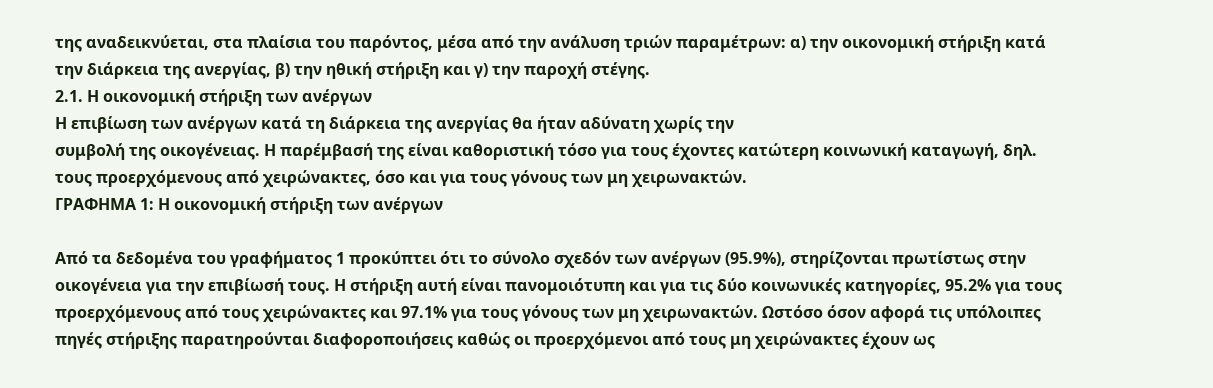της αναδεικνύεται, στα πλαίσια του παρόντος, μέσα από την ανάλυση τριών παραμέτρων: α) την οικονομική στήριξη κατά την διάρκεια της ανεργίας, β) την ηθική στήριξη και γ) την παροχή στέγης.
2.1. Η οικονομική στήριξη των ανέργων
Η επιβίωση των ανέργων κατά τη διάρκεια της ανεργίας θα ήταν αδύνατη χωρίς την
συμβολή της οικογένειας. Η παρέμβασή της είναι καθοριστική τόσο για τους έχοντες κατώτερη κοινωνική καταγωγή, δηλ. τους προερχόμενους από χειρώνακτες, όσο και για τους γόνους των μη χειρωνακτών.
ΓΡΑΦΗΜΑ 1: Η οικονομική στήριξη των ανέργων

Από τα δεδομένα του γραφήματος 1 προκύπτει ότι το σύνολο σχεδόν των ανέργων (95.9%), στηρίζονται πρωτίστως στην οικογένεια για την επιβίωσή τους. Η στήριξη αυτή είναι πανομοιότυπη και για τις δύο κοινωνικές κατηγορίες, 95.2% για τους προερχόμενους από τους χειρώνακτες και 97.1% για τους γόνους των μη χειρωνακτών. Ωστόσο όσον αφορά τις υπόλοιπες πηγές στήριξης παρατηρούνται διαφοροποιήσεις καθώς οι προερχόμενοι από τους μη χειρώνακτες έχουν ως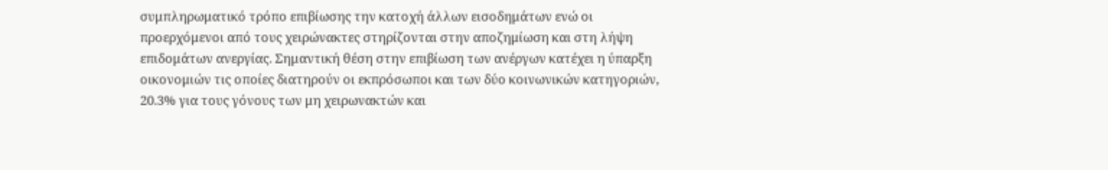συμπληρωματικό τρόπο επιβίωσης την κατοχή άλλων εισοδημάτων ενώ οι προερχόμενοι από τους χειρώνακτες στηρίζονται στην αποζημίωση και στη λήψη επιδομάτων ανεργίας. Σημαντική θέση στην επιβίωση των ανέργων κατέχει η ύπαρξη οικονομιών τις οποίες διατηρούν οι εκπρόσωποι και των δύο κοινωνικών κατηγοριών, 20.3% για τους γόνους των μη χειρωνακτών και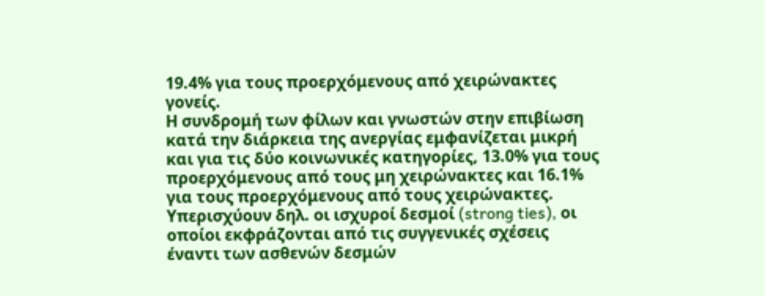19.4% για τους προερχόμενους από χειρώνακτες γονείς.
Η συνδρομή των φίλων και γνωστών στην επιβίωση κατά την διάρκεια της ανεργίας εμφανίζεται μικρή και για τις δύο κοινωνικές κατηγορίες, 13.0% για τους προερχόμενους από τους μη χειρώνακτες και 16.1% για τους προερχόμενους από τους χειρώνακτες. Υπερισχύουν δηλ. οι ισχυροί δεσμοί (strong ties), οι οποίοι εκφράζονται από τις συγγενικές σχέσεις έναντι των ασθενών δεσμών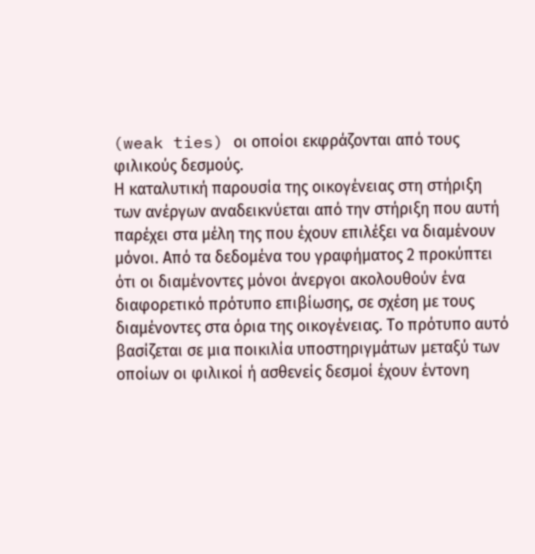(weak ties) οι οποίοι εκφράζονται από τους φιλικούς δεσμούς.
Η καταλυτική παρουσία της οικογένειας στη στήριξη των ανέργων αναδεικνύεται από την στήριξη που αυτή παρέχει στα μέλη της που έχουν επιλέξει να διαμένουν μόνοι. Από τα δεδομένα του γραφήματος 2 προκύπτει ότι οι διαμένοντες μόνοι άνεργοι ακολουθούν ένα διαφορετικό πρότυπο επιβίωσης, σε σχέση με τους διαμένοντες στα όρια της οικογένειας. Το πρότυπο αυτό βασίζεται σε μια ποικιλία υποστηριγμάτων μεταξύ των οποίων οι φιλικοί ή ασθενείς δεσμοί έχουν έντονη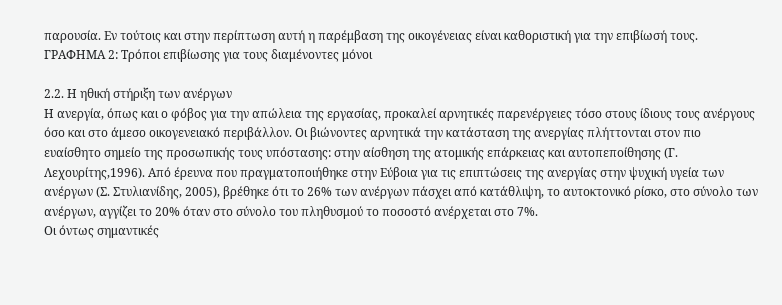παρουσία. Εν τούτοις και στην περίπτωση αυτή η παρέμβαση της οικογένειας είναι καθοριστική για την επιβίωσή τους.
ΓΡΑΦΗΜΑ 2: Τρόποι επιβίωσης για τους διαμένοντες μόνοι

2.2. Η ηθική στήριξη των ανέργων
Η ανεργία, όπως και ο φόβος για την απώλεια της εργασίας, προκαλεί αρνητικές παρενέργειες τόσο στους ίδιους τους ανέργους όσο και στο άμεσο οικογενειακό περιβάλλον. Οι βιώνοντες αρνητικά την κατάσταση της ανεργίας πλήττονται στον πιο ευαίσθητο σημείο της προσωπικής τους υπόστασης: στην αίσθηση της ατομικής επάρκειας και αυτοπεποίθησης (Γ. Λεχουρίτης,1996). Από έρευνα που πραγματοποιήθηκε στην Εύβοια για τις επιπτώσεις της ανεργίας στην ψυχική υγεία των ανέργων (Σ. Στυλιανίδης, 2005), βρέθηκε ότι το 26% των ανέργων πάσχει από κατάθλιψη, το αυτοκτονικό ρίσκο, στο σύνολο των ανέργων, αγγίζει το 20% όταν στο σύνολο του πληθυσμού το ποσοστό ανέρχεται στο 7%.
Οι όντως σημαντικές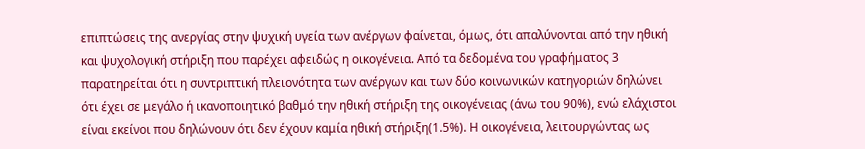επιπτώσεις της ανεργίας στην ψυχική υγεία των ανέργων φαίνεται, όμως, ότι απαλύνονται από την ηθική και ψυχολογική στήριξη που παρέχει αφειδώς η οικογένεια. Από τα δεδομένα του γραφήματος 3 παρατηρείται ότι η συντριπτική πλειονότητα των ανέργων και των δύο κοινωνικών κατηγοριών δηλώνει ότι έχει σε μεγάλο ή ικανοποιητικό βαθμό την ηθική στήριξη της οικογένειας (άνω του 90%), ενώ ελάχιστοι είναι εκείνοι που δηλώνουν ότι δεν έχουν καμία ηθική στήριξη(1.5%). Η οικογένεια, λειτουργώντας ως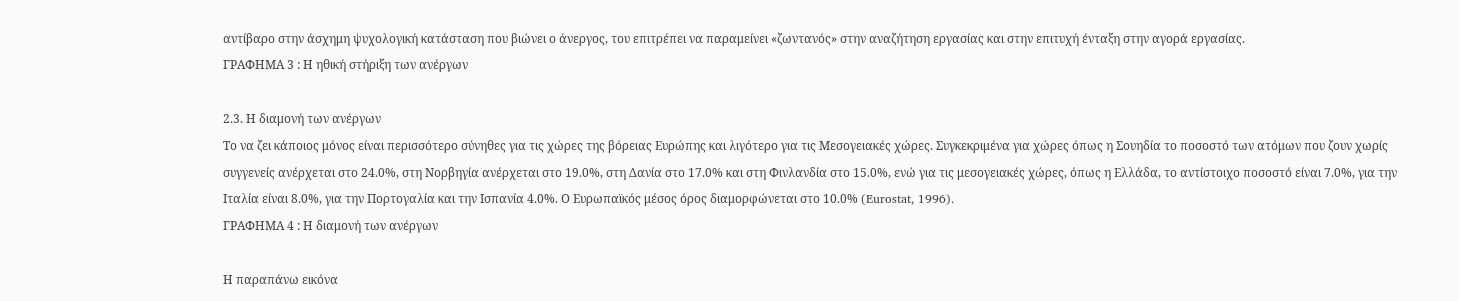αντίβαρο στην άσχημη ψυχολογική κατάσταση που βιώνει ο άνεργος, του επιτρέπει να παραμείνει «ζωντανός» στην αναζήτηση εργασίας και στην επιτυχή ένταξη στην αγορά εργασίας.
ΓΡΑΦΗΜΑ 3 : Η ηθική στήριξη των ανέργων

2.3. Η διαμονή των ανέργων
Το να ζει κάποιος μόνος είναι περισσότερο σύνηθες για τις χώρες της βόρειας Ευρώπης και λιγότερο για τις Μεσογειακές χώρες. Συγκεκριμένα για χώρες όπως η Σουηδία το ποσοστό των ατόμων που ζουν χωρίς συγγενείς ανέρχεται στο 24.0%, στη Νορβηγία ανέρχεται στο 19.0%, στη Δανία στο 17.0% και στη Φινλανδία στο 15.0%, ενώ για τις μεσογειακές χώρες, όπως η Ελλάδα, το αντίστοιχο ποσοστό είναι 7.0%, για την Ιταλία είναι 8.0%, για την Πορτογαλία και την Ισπανία 4.0%. Ο Ευρωπαϊκός μέσος όρος διαμορφώνεται στο 10.0% (Eurostat, 1996).
ΓΡΑΦΗΜΑ 4 : Η διαμονή των ανέργων

Η παραπάνω εικόνα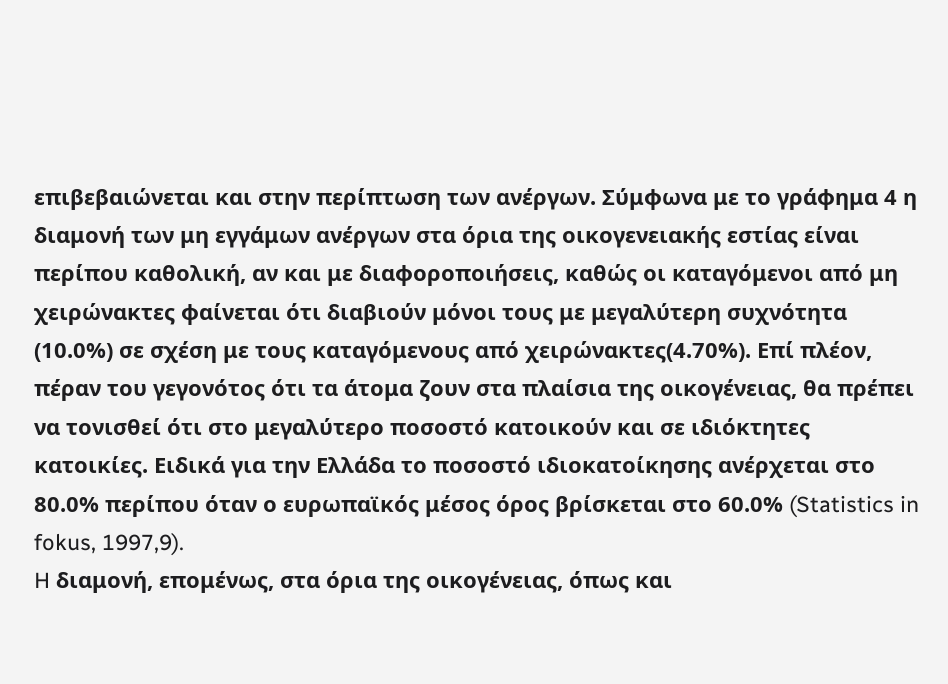επιβεβαιώνεται και στην περίπτωση των ανέργων. Σύμφωνα με το γράφημα 4 η διαμονή των μη εγγάμων ανέργων στα όρια της οικογενειακής εστίας είναι περίπου καθολική, αν και με διαφοροποιήσεις, καθώς οι καταγόμενοι από μη χειρώνακτες φαίνεται ότι διαβιούν μόνοι τους με μεγαλύτερη συχνότητα (10.0%) σε σχέση με τους καταγόμενους από χειρώνακτες(4.70%). Επί πλέον, πέραν του γεγονότος ότι τα άτομα ζουν στα πλαίσια της οικογένειας, θα πρέπει να τονισθεί ότι στο μεγαλύτερο ποσοστό κατοικούν και σε ιδιόκτητες κατοικίες. Ειδικά για την Ελλάδα το ποσοστό ιδιοκατοίκησης ανέρχεται στο 80.0% περίπου όταν ο ευρωπαϊκός μέσος όρος βρίσκεται στο 60.0% (Statistics in fokus, 1997,9).
H διαμονή, επομένως, στα όρια της οικογένειας, όπως και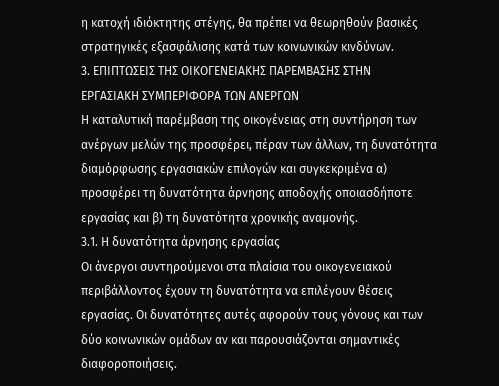η κατοχή ιδιόκτητης στέγης, θα πρέπει να θεωρηθούν βασικές στρατηγικές εξασφάλισης κατά των κοινωνικών κινδύνων.
3. ΕΠΙΠΤΩΣΕΙΣ ΤΗΣ ΟΙΚΟΓΕΝΕΙΑΚΗΣ ΠΑΡΕΜΒΑΣΗΣ ΣΤΗΝ
ΕΡΓΑΣΙΑΚΗ ΣΥΜΠΕΡΙΦΟΡΑ ΤΩΝ ΑΝΕΡΓΩΝ
Η καταλυτική παρέμβαση της οικογένειας στη συντήρηση των ανέργων μελών της προσφέρει, πέραν των άλλων, τη δυνατότητα διαμόρφωσης εργασιακών επιλογών και συγκεκριμένα α) προσφέρει τη δυνατότητα άρνησης αποδοχής οποιασδήποτε εργασίας και β) τη δυνατότητα χρονικής αναμονής.
3.1. Η δυνατότητα άρνησης εργασίας
Οι άνεργοι συντηρούμενοι στα πλαίσια του οικογενειακού περιβάλλοντος έχουν τη δυνατότητα να επιλέγουν θέσεις εργασίας. Οι δυνατότητες αυτές αφορούν τους γόνους και των δύο κοινωνικών ομάδων αν και παρουσιάζονται σημαντικές διαφοροποιήσεις.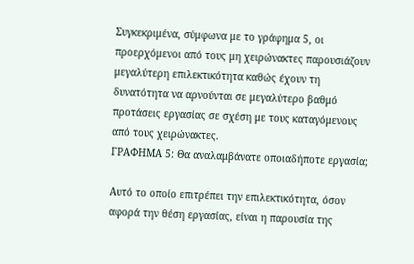Συγκεκριμένα, σύμφωνα με το γράφημα 5, οι προερχόμενοι από τους μη χειρώνακτες παρουσιάζουν μεγαλύτερη επιλεκτικότητα καθώς έχουν τη δυνατότητα να αρνούνται σε μεγαλύτερο βαθμό προτάσεις εργασίας σε σχέση με τους καταγόμενους από τους χειρώνακτες.
ΓΡΑΦΗΜΑ 5: Θα αναλαμβάνατε οποιαδήποτε εργασία;

Αυτό το οποίο επιτρέπει την επιλεκτικότητα, όσον αφορά την θέση εργασίας, είναι η παρουσία της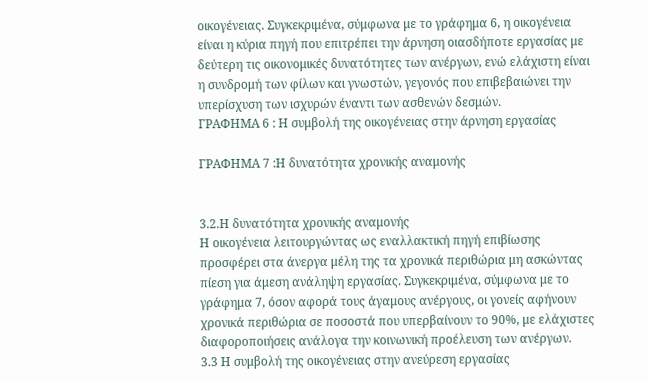οικογένειας. Συγκεκριμένα, σύμφωνα με το γράφημα 6, η οικογένεια είναι η κύρια πηγή που επιτρέπει την άρνηση οιασδήποτε εργασίας με δεύτερη τις οικονομικές δυνατότητες των ανέργων, ενώ ελάχιστη είναι η συνδρομή των φίλων και γνωστών, γεγονός που επιβεβαιώνει την υπερίσχυση των ισχυρών έναντι των ασθενών δεσμών.
ΓΡΑΦΗΜΑ 6 : Η συμβολή της οικογένειας στην άρνηση εργασίας

ΓΡΑΦΗΜΑ 7 :Η δυνατότητα χρονικής αναμονής


3.2.Η δυνατότητα χρονικής αναμονής
Η οικογένεια λειτουργώντας ως εναλλακτική πηγή επιβίωσης προσφέρει στα άνεργα μέλη της τα χρονικά περιθώρια μη ασκώντας πίεση για άμεση ανάληψη εργασίας. Συγκεκριμένα, σύμφωνα με το γράφημα 7, όσον αφορά τους άγαμους ανέργους, οι γονείς αφήνουν χρονικά περιθώρια σε ποσοστά που υπερβαίνουν το 90%, με ελάχιστες διαφοροποιήσεις ανάλογα την κοινωνική προέλευση των ανέργων.
3.3 Η συμβολή της οικογένειας στην ανεύρεση εργασίας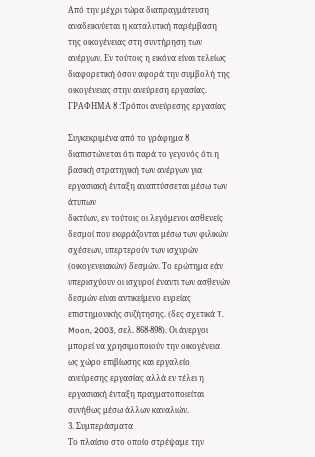Από την μέχρι τώρα διαπραγμάτευση αναδεικνύεται η καταλυτική παρέμβαση της οικογένειας στη συντήρηση των ανέργων. Εν τούτοις η εικόνα είναι τελείως διαφορετική όσον αφορά την συμβολή της οικογένειας στην ανεύρεση εργασίας.
ΓΡΑΦΗΜΑ 8 :Τρόποι ανεύρεσης εργασίας

Συγκεκριμένα από το γράφημα 8 διαπιστώνεται ότι παρά το γεγονός ότι η βασική στρατηγική των ανέργων για εργασιακή ένταξη αναπτύσσεται μέσω των άτυπων
δικτύων, εν τούτοις οι λεγόμενοι ασθενείς δεσμοί που εκφράζονται μέσω των φιλικών σχέσεων, υπερτερούν των ισχυρών (οικογενειακών) δεσμών. Το ερώτημα εάν υπερισχύουν οι ισχυροί έναντι των ασθενών δεσμών είναι αντικείμενο ευρείας επιστημονικής συζήτησης. (δες σχετικά T. Moon, 2003, σελ. 868-898). Οι άνεργοι μπορεί να χρησιμοποιούν την οικογένεια ως χώρο επιβίωσης και εργαλείο ανεύρεσης εργασίας αλλά εν τέλει η εργασιακή ένταξη πραγματοποιείται συνήθως μέσω άλλων καναλιών.
3. Συμπεράσματα
Το πλαίσιο στο οποίο στρέψαμε την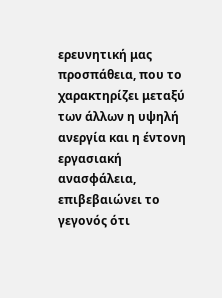ερευνητική μας προσπάθεια, που το χαρακτηρίζει μεταξύ των άλλων η υψηλή ανεργία και η έντονη εργασιακή ανασφάλεια, επιβεβαιώνει το γεγονός ότι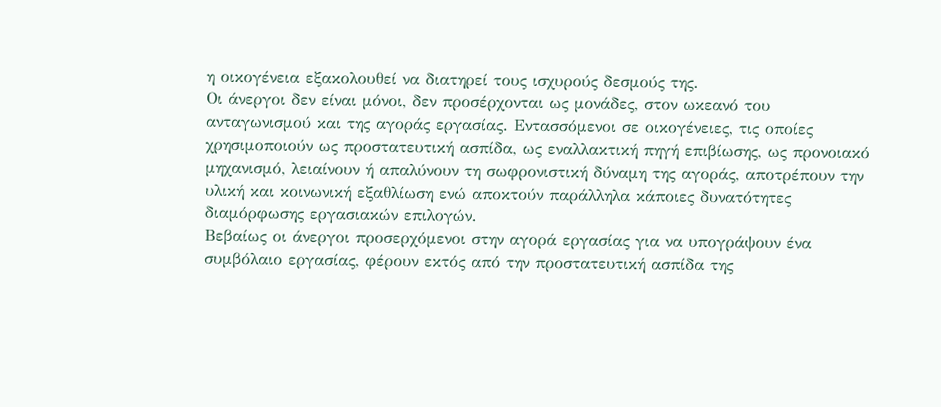η οικογένεια εξακολουθεί να διατηρεί τους ισχυρούς δεσμούς της.
Οι άνεργοι δεν είναι μόνοι, δεν προσέρχονται ως μονάδες, στον ωκεανό του ανταγωνισμού και της αγοράς εργασίας. Εντασσόμενοι σε οικογένειες, τις οποίες χρησιμοποιούν ως προστατευτική ασπίδα, ως εναλλακτική πηγή επιβίωσης, ως προνοιακό μηχανισμό, λειαίνουν ή απαλύνουν τη σωφρονιστική δύναμη της αγοράς, αποτρέπουν την υλική και κοινωνική εξαθλίωση ενώ αποκτούν παράλληλα κάποιες δυνατότητες διαμόρφωσης εργασιακών επιλογών.
Βεβαίως οι άνεργοι προσερχόμενοι στην αγορά εργασίας για να υπογράψουν ένα συμβόλαιο εργασίας, φέρουν εκτός από την προστατευτική ασπίδα της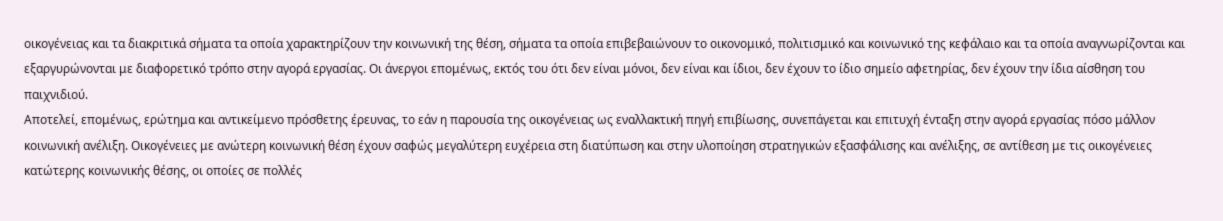οικογένειας και τα διακριτικά σήματα τα οποία χαρακτηρίζουν την κοινωνική της θέση, σήματα τα οποία επιβεβαιώνουν το οικονομικό, πολιτισμικό και κοινωνικό της κεφάλαιο και τα οποία αναγνωρίζονται και εξαργυρώνονται με διαφορετικό τρόπο στην αγορά εργασίας. Οι άνεργοι επομένως, εκτός του ότι δεν είναι μόνοι, δεν είναι και ίδιοι, δεν έχουν το ίδιο σημείο αφετηρίας, δεν έχουν την ίδια αίσθηση του παιχνιδιού.
Αποτελεί, επομένως, ερώτημα και αντικείμενο πρόσθετης έρευνας, το εάν η παρουσία της οικογένειας ως εναλλακτική πηγή επιβίωσης, συνεπάγεται και επιτυχή ένταξη στην αγορά εργασίας πόσο μάλλον κοινωνική ανέλιξη. Οικογένειες με ανώτερη κοινωνική θέση έχουν σαφώς μεγαλύτερη ευχέρεια στη διατύπωση και στην υλοποίηση στρατηγικών εξασφάλισης και ανέλιξης, σε αντίθεση με τις οικογένειες κατώτερης κοινωνικής θέσης, οι οποίες σε πολλές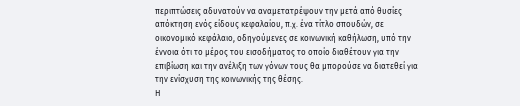περιπτώσεις αδυνατούν να αναμετατρέψουν την μετά από θυσίες απόκτηση ενός είδους κεφαλαίου, π.χ. ένα τίτλο σπουδών, σε οικονομικό κεφάλαιο, οδηγούμενες σε κοινωνική καθήλωση, υπό την έννοια ότι το μέρος του εισοδήματος το οποίο διαθέτουν για την επιβίωση και την ανέλιξη των γόνων τους θα μπορούσε να διατεθεί για την ενίσχυση της κοινωνικής της θέσης.
Η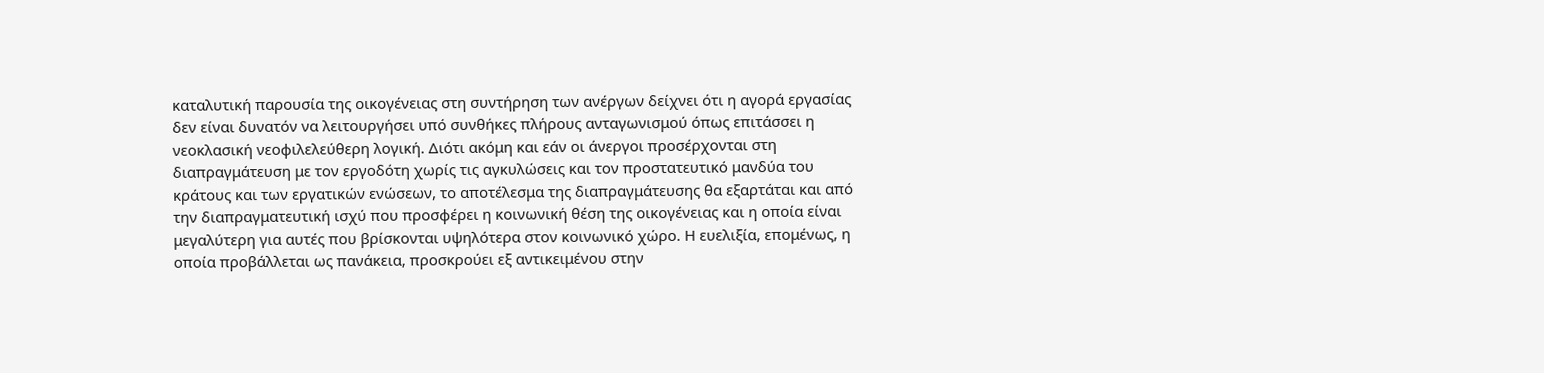καταλυτική παρουσία της οικογένειας στη συντήρηση των ανέργων δείχνει ότι η αγορά εργασίας δεν είναι δυνατόν να λειτουργήσει υπό συνθήκες πλήρους ανταγωνισμού όπως επιτάσσει η νεοκλασική νεοφιλελεύθερη λογική. Διότι ακόμη και εάν οι άνεργοι προσέρχονται στη διαπραγμάτευση με τον εργοδότη χωρίς τις αγκυλώσεις και τον προστατευτικό μανδύα του κράτους και των εργατικών ενώσεων, το αποτέλεσμα της διαπραγμάτευσης θα εξαρτάται και από την διαπραγματευτική ισχύ που προσφέρει η κοινωνική θέση της οικογένειας και η οποία είναι μεγαλύτερη για αυτές που βρίσκονται υψηλότερα στον κοινωνικό χώρο. Η ευελιξία, επομένως, η οποία προβάλλεται ως πανάκεια, προσκρούει εξ αντικειμένου στην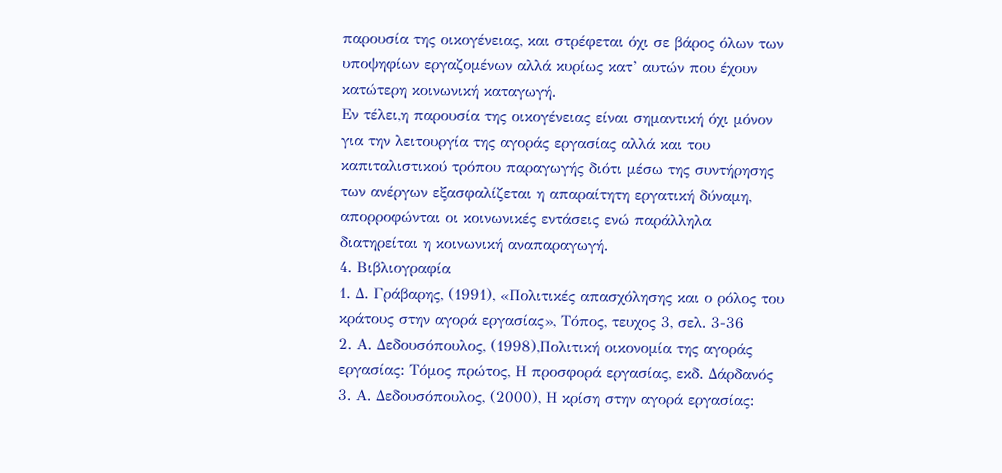παρουσία της οικογένειας, και στρέφεται όχι σε βάρος όλων των υποψηφίων εργαζομένων αλλά κυρίως κατ’ αυτών που έχουν κατώτερη κοινωνική καταγωγή.
Εν τέλει,η παρουσία της οικογένειας είναι σημαντική όχι μόνον για την λειτουργία της αγοράς εργασίας αλλά και του καπιταλιστικού τρόπου παραγωγής διότι μέσω της συντήρησης των ανέργων εξασφαλίζεται η απαραίτητη εργατική δύναμη, απορροφώνται οι κοινωνικές εντάσεις ενώ παράλληλα διατηρείται η κοινωνική αναπαραγωγή.
4. Βιβλιογραφία
1. Δ. Γράβαρης, (1991), «Πολιτικές απασχόλησης και ο ρόλος του κράτους στην αγορά εργασίας», Τόπος, τευχος 3, σελ. 3-36
2. Α. Δεδουσόπουλος, (1998),Πολιτική οικονομία της αγοράς εργασίας: Τόμος πρώτος, Η προσφορά εργασίας, εκδ. Δάρδανός
3. Α. Δεδουσόπουλος, (2000), Η κρίση στην αγορά εργασίας: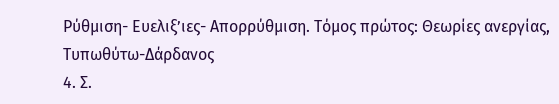Ρύθμιση- Ευελιξ’ιες- Απορρύθμιση. Τόμος πρώτος: Θεωρίες ανεργίας, Τυπωθύτω-Δάρδανος
4. Σ.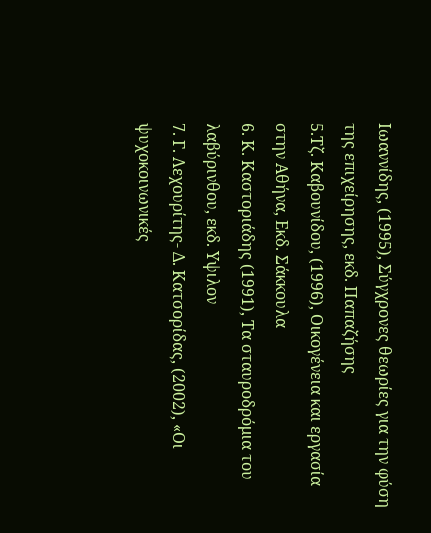Ιωαννίδης, (1995), Σύγχρονες θεωρίες για την φύση της επιχείρησης, εκδ. Παπαζήσης
5.Τζ. Καβουνίδου, (1996), Οικογένεια και εργασία στην Αθήνα, Εκδ. Σάκκουλα
6. Κ. Καστοριάδης (1991), Τα σταυροδρόμια του λαβύρινθου, εκδ. Υψιλον
7. Γ. Λεχουρίτης- Δ. Κατσορίδας, (2002), «Οι ψυχοκοινωνικές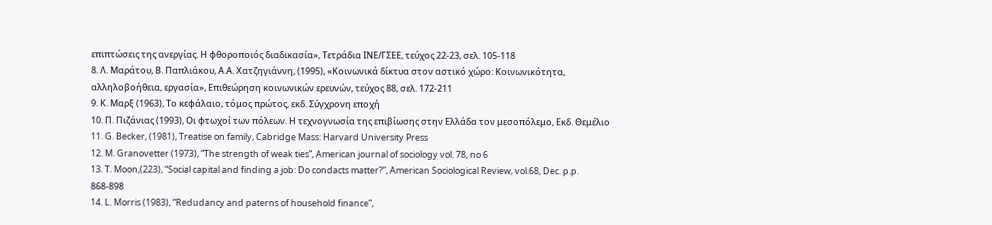επιπτώσεις της ανεργίας. Η φθοροποιός διαδικασία», Τετράδια ΙΝΕ/ΓΣΕΕ, τεύχος 22-23, σελ. 105-118
8. Λ. Μαράτου, Β. Παπλιάκου, Α.Α. Χατζηγιάννη, (1995), «Κοινωνικά δίκτυα στον αστικό χώρο: Κοινωνικότητα, αλληλοβοήθεια, εργασία», Επιθεώρηση κοινωνικών ερευνών, τεύχος 88, σελ. 172-211
9. Κ. Μαρξ (1963), Το κεφάλαιο, τόμος πρώτος, εκδ. Σύγχρονη εποχή
10. Π. Πιζάνιας (1993), Οι φτωχοί των πόλεων. Η τεχνογνωσία της επιβίωσης στην Ελλάδα τον μεσοπόλεμο, Εκδ. Θεμέλιο
11. G. Becker, (1981), Treatise on family, Cabridge Mass: Harvard University Press
12. M. Granovetter (1973), “The strength of weak ties”, American journal of sociology vol. 78, no 6
13. T. Moon,(223), “Social capital and finding a job: Do condacts matter?”, American Sociological Review, vol.68, Dec. p.p. 868-898
14. L. Morris (1983), “Redudancy and paterns of household finance”,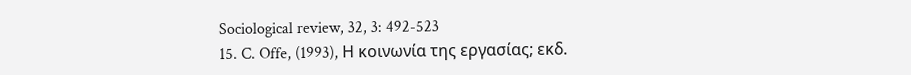Sociological review, 32, 3: 492-523
15. C. Offe, (1993), Η κοινωνία της εργασίας; εκδ.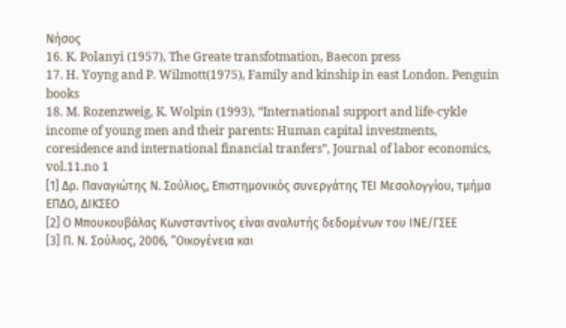Νήσος
16. K. Polanyi (1957), The Greate transfotmation, Baecon press
17. H. Yoyng and P. Wilmott(1975), Family and kinship in east London. Penguin books
18. M. Rozenzweig, K. Wolpin (1993), “International support and life-cykle income of young men and their parents: Human capital investments, coresidence and international financial tranfers”, Journal of labor economics, vol.11.no 1
[1] Δρ. Παναγιώτης Ν. Σούλιος, Επιστημονικός συνεργάτης ΤΕΙ Μεσολογγίου, τμήμα ΕΠΔΟ, ΔΙΚΣΕΟ
[2] Ο Μπουκουβάλας Κωνσταντίνος είναι αναλυτής δεδομένων του ΙΝΕ/ΓΣΕΕ
[3] Π. Ν. Σούλιος, 2006, “Οικογένεια και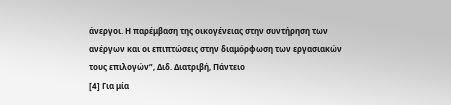άνεργοι. Η παρέμβαση της οικογένειας στην συντήρηση των ανέργων και οι επιπτώσεις στην διαμόρφωση των εργασιακών τους επιλογών”, Διδ. Διατριβή, Πάντειο
[4] Για μία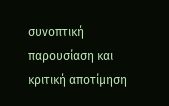συνοπτική παρουσίαση και κριτική αποτίμηση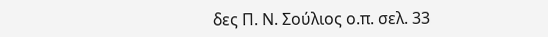δες Π. Ν. Σούλιος ο.π. σελ. 33